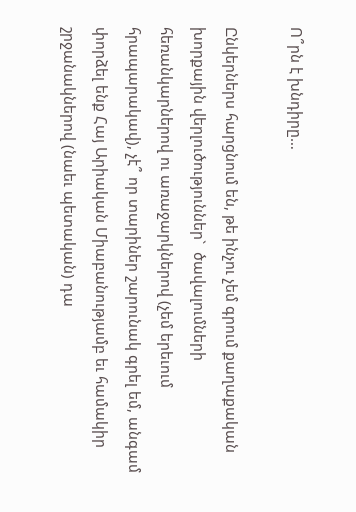Ո՞րն է խնդիրը…

Ընկերներս հարցնում են, թե ինչու չեմ գրում քաղաքական խորքային վերլուծություններ`  ծավալումների հեռանկարներով ու առաջարկներով (չեմ երեւում հրապարակավ), չէ՞ որ տարիներ շարունակ գրել եմ, անգամ փորձել ենք Հայ Արիական Միաբանությամբ եւ համակիր շրջանակներով (նաեւ պետական) դա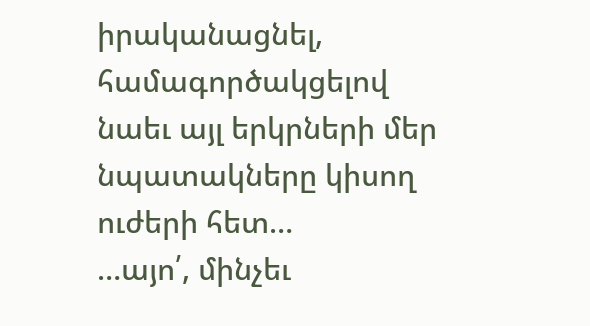իրականացնել, համագործակցելով նաեւ այլ երկրների մեր նպատակները կիսող ուժերի հետ…
…այո՛, մինչեւ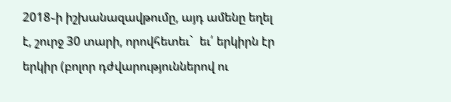2018֊ի իշխանազավթումը, այդ ամենը եղել է, շուրջ 30 տարի, որովհետեւ`  եւ՛ երկիրն էր երկիր (բոլոր դժվարություններով ու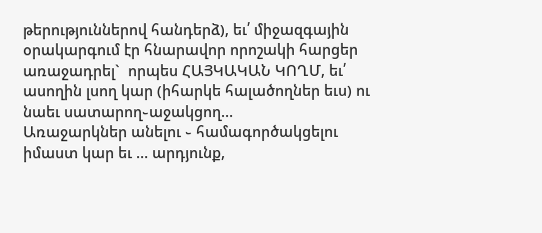թերություններով հանդերձ), եւ՛ միջազգային օրակարգում էր հնարավոր որոշակի հարցեր առաջադրել`  որպես ՀԱՅԿԱԿԱՆ ԿՈՂՄ, եւ՛ ասողին լսող կար (իհարկե հալածողներ եւս) ու նաեւ սատարող֊աջակցող…
Առաջարկներ անելու ֊ համագործակցելու իմաստ կար եւ … արդյունք,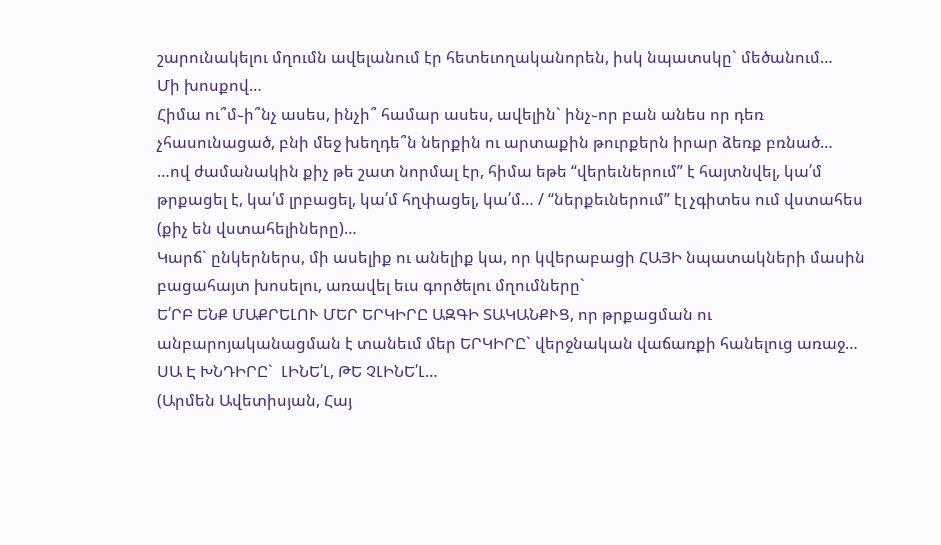շարունակելու մղումն ավելանում էր հետեւողականորեն, իսկ նպատսկը` մեծանում…
Մի խոսքով…
Հիմա ու՞մ֊ի՞նչ ասես, ինչի՞ համար ասես, ավելին` ինչ֊որ բան անես որ դեռ չհասունացած, բնի մեջ խեղդե՞ն ներքին ու արտաքին թուրքերն իրար ձեռք բռնած…
…ով ժամանակին քիչ թե շատ նորմալ էր, հիմա եթե “վերեւներում” է հայտնվել, կա՛մ թրքացել է, կա՛մ լրբացել, կա՛մ հղփացել, կա՛մ… / “ներքեւներում” էլ չգիտես ում վստահես (քիչ են վստահելիները)…
Կարճ` ընկերներս, մի ասելիք ու անելիք կա, որ կվերաբացի ՀԱՅԻ նպատակների մասին բացահայտ խոսելու, առավել եւս գործելու մղումները`
Ե՛ՐԲ ԵՆՔ ՄԱՔՐԵԼՈՒ ՄԵՐ ԵՐԿԻՐԸ ԱԶԳԻ ՏԱԿԱՆՔՒՑ, որ թրքացման ու անբարոյականացման է տանեւմ մեր ԵՐԿԻՐԸ` վերջնական վաճառքի հանելուց առաջ…
ՍԱ Է ԽՆԴԻՐԸ`  ԼԻՆԵ՛Լ, ԹԵ ՉԼԻՆԵ՛Լ…
(Արմեն Ավետիսյան, Հայ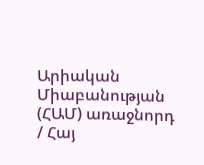Արիական Միաբանության (ՀԱՄ) առաջնորդ / Հայ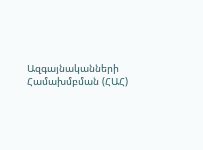Ազգայնականների Համախմբման (ՀԱՀ)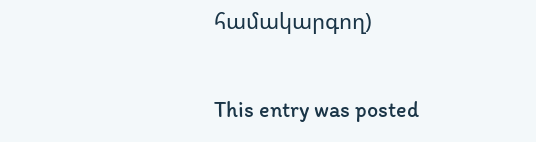համակարգող)

This entry was posted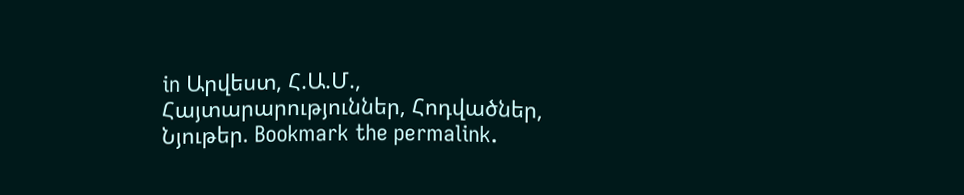in Արվեստ, Հ.Ա.Մ., Հայտարարություններ, Հոդվածներ, Նյութեր. Bookmark the permalink.